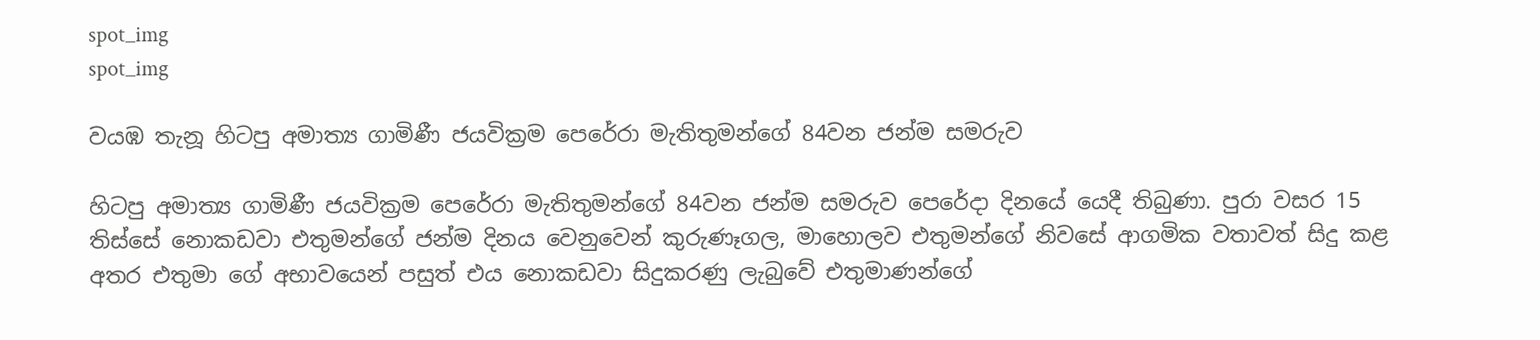spot_img
spot_img

වයඹ තැනූ හිටපු අමාත්‍ය ගාමිණී ජයවික්‍රම පෙරේරා මැතිතුමන්ගේ 84වන ජන්ම සමරුව

හිටපු අමාත්‍ය ගාමිණී ජයවික්‍රම පෙරේරා මැතිතුමන්ගේ 84වන ජන්ම සමරුව පෙරේදා දිනයේ යෙදී තිබුණා. පුරා වසර 15 තිස්සේ නොකඩවා එතුමන්ගේ ජන්ම දිනය වෙනුවෙන් කුරුණෑගල, මාහොලව එතුමන්ගේ නිවසේ ආගමික වතාවත් සිදු කළ අතර එතුමා ගේ අභාවයෙන් පසුත් එය නොකඩවා සිදුකරණු ලැබුවේ එතුමාණන්ගේ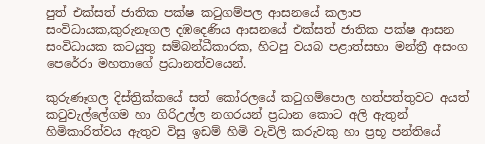පුත් එක්සත් ජාතික පක්ෂ කටුගම්පල ආසනයේ කලාප සංවිධායක,කුරුනෑගල දඹදෙණිය ආසනයේ එක්සත් ජාතික පක්ෂ ආසන සංවිධායක කටයුතු සම්බන්ධීකාරක, හිටපු වයබ පළාත්සභා මන්ත්‍රී අසංග පෙරේරා මහතාගේ ප්‍රධානත්වයෙන්.

කුරුණෑගල දිස්ත්‍රික්කයේ සත් කෝරලයේ කටුගම්පොල හත්පත්තුවට අයත් කටුවැල්ලේගම හා ගිරිඋල්ල නගරයන් ප්‍රධාන කොට අලි ඇතුන් හිමිකාරිත්වය ඇතුව විසු ඉඩම් හිමි වැවිලි කරුවකු හා ප්‍රභූ පන්තියේ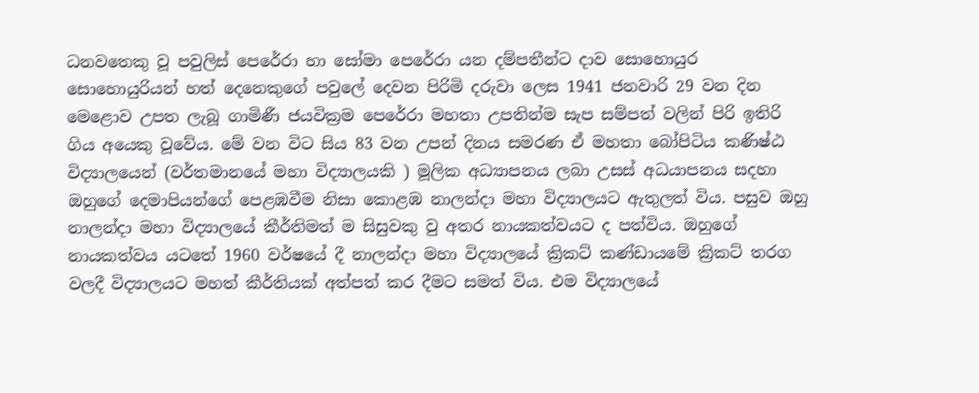ධනවතෙකු වූ පවුලිස් පෙරේරා හා සෝමා පෙරේරා යන දම්පතීන්ට දාව සොහොයුර සොහොයුරියන් හත් දෙනෙකුගේ පවුලේ දෙවන පිරිමි දරුවා ලෙස 1941 ජනවාරි 29 වන දින මෙළොව උපත ලැබූ ගාමිණී ජයවික්‍රම පෙරේරා මහතා උපතින්ම සැප සම්පත් වලින් පිරි ඉතිරි ගිය අයෙකු වූවේය. මේ වන විට සිය 83 වන උපන් දිනය සමරණ ඒ මහතා බෝපිටිය කණිෂ්ඨ විද්‍යාලයෙන් (වර්තමානයේ මහා විද්‍යාලයකි ) මූලික අධ්‍යාපනය ලබා උසස් අධයාපනය සදහා ඔහුගේ දෙමාපියන්ගේ පෙළඹවීම නිසා කොළඹ නාලන්දා මහා විද්‍යාලයට ඇතුලත් විය. පසුව ඔහු නාලන්දා මහා විද්‍යාලයේ කීර්තිමත් ම සිසුවකු වු අතර නායකත්වයට ද පත්විය. ඔහුගේ නායකත්වය යටතේ 1960 වර්ෂයේ දී නාලන්දා මහා විද්‍යාලයේ ක්‍රිකට් කණ්ඩායමේ ක්‍රිකට් තරග වලදී විද්‍යාලයට මහත් කීර්තියක් අත්පත් කර දීමට සමත් විය. එම විද්‍යාලයේ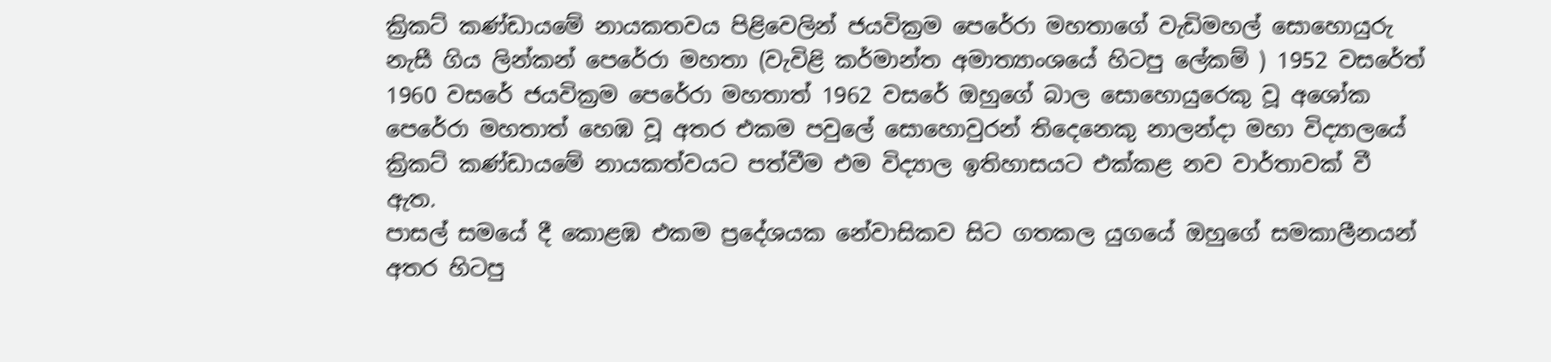ක්‍රිකට් කණ්ඩායමේ නායකතවය පිළිවෙලින් ජයවික්‍රම පෙරේරා මහතාගේ වැඩිමහල් සොහොයුරු නැසී ගිය ලින්කන් පෙරේරා මහතා (වැවිළි කර්මාන්ත අමාත්‍යාංශයේ හිටපු ලේකම් ) 1952 වසරේත් 1960 වසරේ ජයවික්‍රම පෙරේරා මහතාත් 1962 වසරේ ඔහුගේ බාල සොහොයුරෙකු වූ අශෝක පෙරේරා මහතාත් හෙඹ වූ අතර එකම පවුලේ සොහොවුරන් තිදෙනෙකු නාලන්දා මහා විද්‍යාලයේ ක්‍රිකට් කණ්ඩායමේ නායකත්වයට පත්වීම එම විද්‍යාල ඉතිහාසයට එක්කළ නව වාර්තාවක් වී ඇත.
පාසල් සමයේ දී කොළඹ එකම ප්‍රදේශයක නේවාසිකව සිට ගතකල යුගයේ ඔහුගේ සමකාලීනයන් අතර හිටපු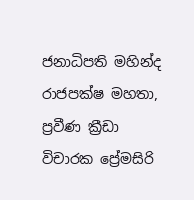ජනාධිපති මහින්ද රාජපක්ෂ මහතා, ප්‍රවීණ ක්‍රීඩා විචාරක ප්‍රේමසිරි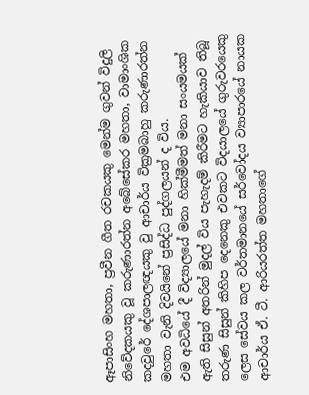ඈපාසිංහ මහතා, ප්‍රවීන ගීත රචකයකු මෙන්ම ගුවන් විදුලි නිවේදකයකු වූ කරුණාරත්න අබේසේකර මහතා, වාමාංශික කදවුරේ දේශපාලඥයකු වු ආචාර්ය වික්‍රමබාහු කරුණාරත්න මහතා වැනි දිවයිනේ ප්‍රසිද්ධ පුද්ගලයන් ද විය.
එම අවධියේ දී විද්‍යාලයේ මනා හික්මීමත් මනා සංයමයක් ඇති සිසුන් අතරින් මුදල් විය පැහැදම් කිරීමට හැකියාව තිබූ තරුණ සිසුන් කිහිප දෙනෙකු එවකට විදයාලයේ ගුරුවරයෙකු ලෙස සේවය කල වර්තමානයේ සර්වෝදය ව්‍යාපාරයේ නායක ආචාර්ය ඒ. ටී. ආරියරත්ත මහතාගේ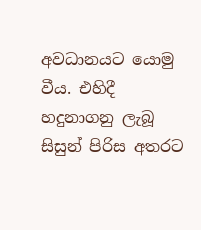අවධානයට යොමු වීය. එහිදී හදුනාගනු ලැබූ සිසුන් පිරිස අතරට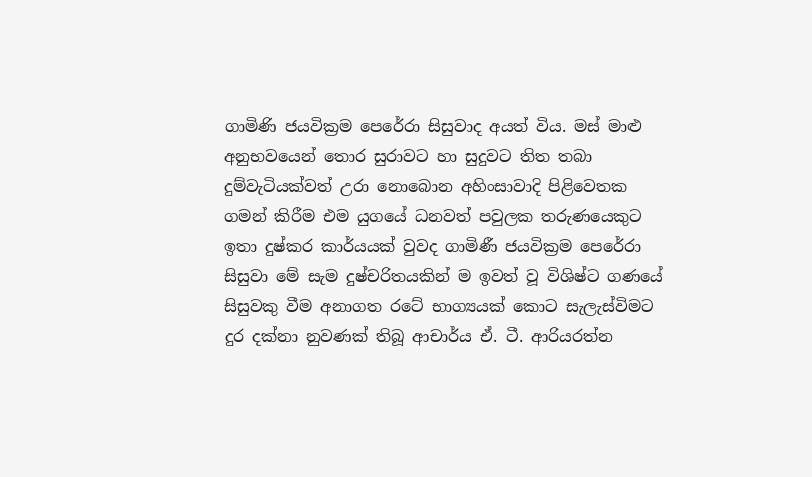ගාමිණි ජයවික්‍රම පෙරේරා සිසුවාද අයත් විය. මස් මාළු අනුභවයෙන් තොර සුරාවට හා සුදුවට තිත තබා දුම්වැටියක්වත් උරා නොබොන අහිංසාවාදි පිළිවෙතක ගමන් කිරීම එම යුගයේ ධනවත් පවුලක තරුණයෙකුට ඉතා දුෂ්කර කාර්යයක් වුවද ගාමිණී ජයවික්‍රම පෙරේරා සිසුවා මේ සැම දුෂ්චරිතයකින් ම ඉවත් වූ විශිෂ්ට ගණයේ සිසුවකු වීම අනාගත රටේ භාග්‍යයක් කොට සැලැස්විමට දුර දක්නා නුවණක් තිබූ ආචාර්ය ඒ. ටී. ආරියරත්න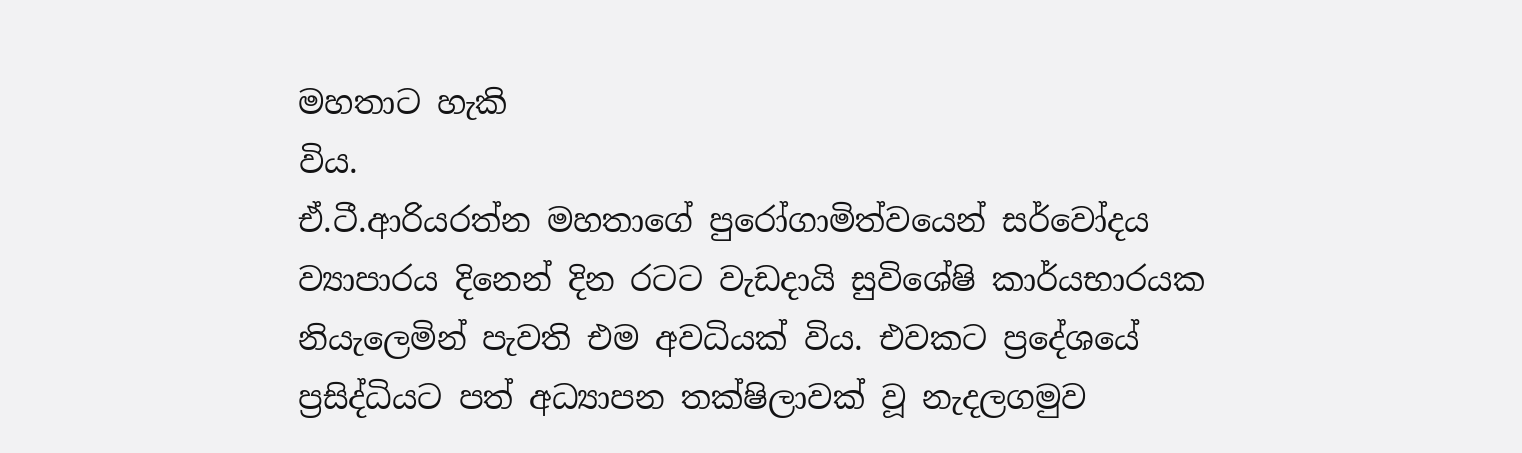මහතාට හැකි
විය.
ඒ.ටී.ආරියරත්න මහතාගේ පුරෝගාමිත්වයෙන් සර්වෝදය ව්‍යාපාරය දිනෙන් දින රටට වැඩදායි සුවිශේෂි කාර්යභාරයක නියැලෙමින් පැවති එම අවධියක් විය. එවකට ප්‍රදේශයේ ප්‍රසිද්ධියට පත් අධ්‍යාපන තක්ෂිලාවක් වූ නැදලගමුව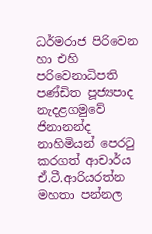ධර්මරාජ පිරිවෙන හා එහි පරිවෙනාධිපති පණ්ඩිත පූජ්‍යපාද නැදළගමුවේ ජිනානන්ද නාහිමියන් පෙරටු කරගත් ආචාර්ය ඒ.ටී.ආරියරත්න මහතා පන්නල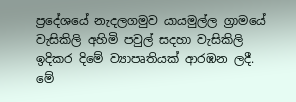ප්‍රදේශයේ නැදලගමුව යායමුල්ල ග්‍රාමයේ වැසිකිලි අහිමි පවුල් සදහා වැසිකිලි ඉදිකර දිමේ ව්‍යාපෘතියක් ආරඹන ලදී. මේ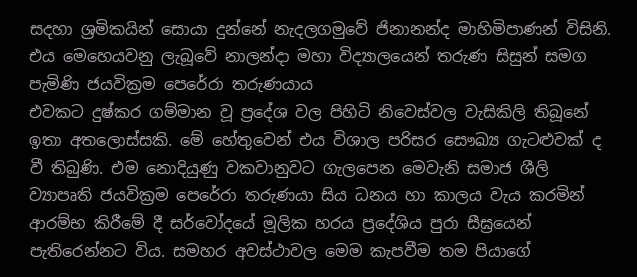සදහා ශ්‍රමිකයින් සොයා දුන්නේ නැදලගමුවේ ජිනානන්ද මාහිමිපාණන් විසිනි. එය මෙහෙයවනු ලැබූවේ නාලන්දා මහා විද්‍යාලයෙන් තරුණ සිසුන් සමග පැමිණි ජයවික්‍රම පෙරේරා තරුණයාය
එවකට දුෂ්කර ගම්මාන වූ ප්‍රදේශ වල පිහිටි නිවෙස්වල වැසිකිලි තිබූනේ ඉතා අතලොස්සකි. මේ හේතුවෙන් එය විශාල පරිසර සෞඛ්‍ය ගැටළුවක් ද වී තිබුණි. එම නොදියුණු වකවානුවට ගැලපෙන මෙවැනි සමාජ ශීලි ව්‍යාපෘති ජයවික්‍රම පෙරේරා තරුණයා සිය ධනය හා කාලය වැය කරමින් ආරම්භ කිරීමේ දී සර්වෝදයේ මූලික හරය ප්‍රදේශිය පුරා සීඝ්‍රයෙන් පැතිරෙන්නට විය. සමහර අවස්ථාවල මෙම කැපවීම තම පියාගේ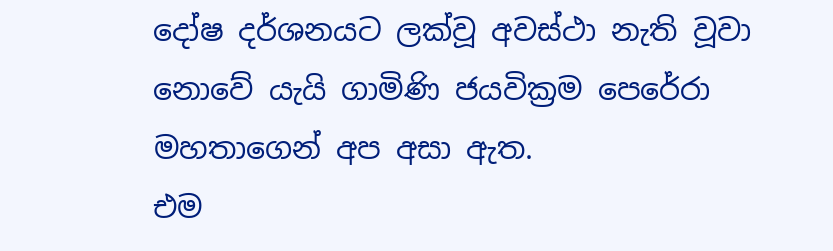දෝෂ දර්ශනයට ලක්වූ අවස්ථා නැති වූවා නොවේ යැයි ගාමිණි ජයවික්‍රම පෙරේරා මහතාගෙන් අප අසා ඇත.
එම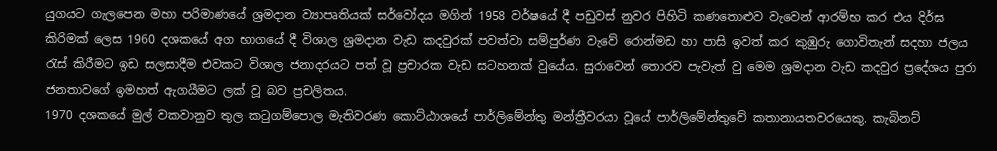යුගයට ගැලපෙන මහා පරිමාණයේ ශ්‍රමදාන ව්‍යාපෘතියක් සර්වෝදය මගින් 1958 වර්ෂයේ දී පඩුවස් නුවර පිහිටි කණතොළුව වැවෙන් ආරම්භ කර එය දිර්ඝ කිරිමක් ලෙස 1960 දශකයේ අග භාගයේ දී විශාල ශ්‍රමදාන වැඩ කදවුරක් පවත්වා සම්පුර්ණ වැවේ රොන්මඩ හා පාසි ඉවත් කර කුඹුරු ගොවිතැන් සදහා ජලය රැස් කිරීමට ඉඩ සලසාදීම එවකට විශාල ජනාදරයට පත් වූ ප්‍රචාරක වැඩ සටහනක් වුයේය. සුරාවෙන් තොරව පැවැත් වු මෙම ශ්‍රමදාන වැඩ කදවුර ප්‍රදේශය පුරා ජනතාවගේ ඉමහත් ඇගයීමට ලක් වූ බව ප්‍රචලිතය.
1970 දශකයේ මුල් වකවානුව තුල කටුගම්පොල මැතිවරණ කොට්ඨාශයේ පාර්ලිමේන්තු මන්ත්‍රීවරයා වූයේ පාර්ලිමේන්තුවේ කතානායතවරයෙකු. කැබිනට්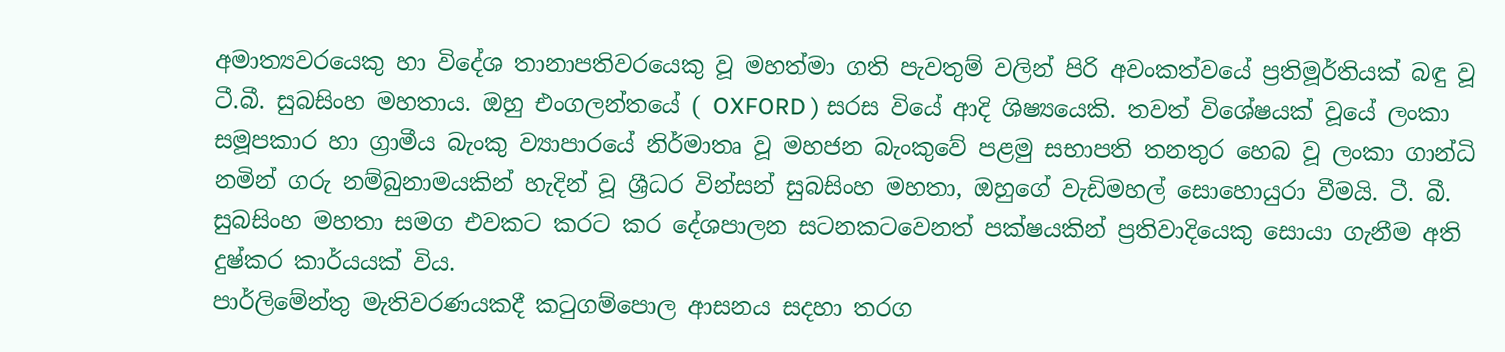අමාත්‍යවරයෙකු හා විදේශ තානාපතිවරයෙකු වූ මහත්මා ගති පැවතුම් වලින් පිරි අවංකත්වයේ ප්‍රතිමූර්තියක් බඳු වූ ටී.බී. සුබසිංහ මහතාය. ඔහු එංගලන්තයේ ( OXFORD ) සරස වියේ ආදි ශිෂ්‍යයෙකි. තවත් විශේෂයක් වූයේ ලංකා සමූපකාර හා ග්‍රාමීය බැංකු ව්‍යාපාරයේ නිර්මාතෘ වූ මහජන බැංකුවේ පළමු සභාපති තනතුර හෙබ වූ ලංකා ගාන්ධි නමින් ගරු නම්බුනාමයකින් හැදින් වූ ශ්‍රීධර වින්සන් සුබසිංහ මහතා, ඔහුගේ වැඩිමහල් සොහොයුරා වීමයි. ටී. බී. සුබසිංහ මහතා සමග එවකට කරට කර දේශපාලන සටනකටවෙනත් පක්ෂයකින් ප්‍රතිවාදියෙකු සොයා ගැනීම අති දුෂ්කර කාර්යයක් විය.
පාර්ලිමේන්තු මැතිවරණයකදී කටුගම්පොල ආසනය සදහා තරග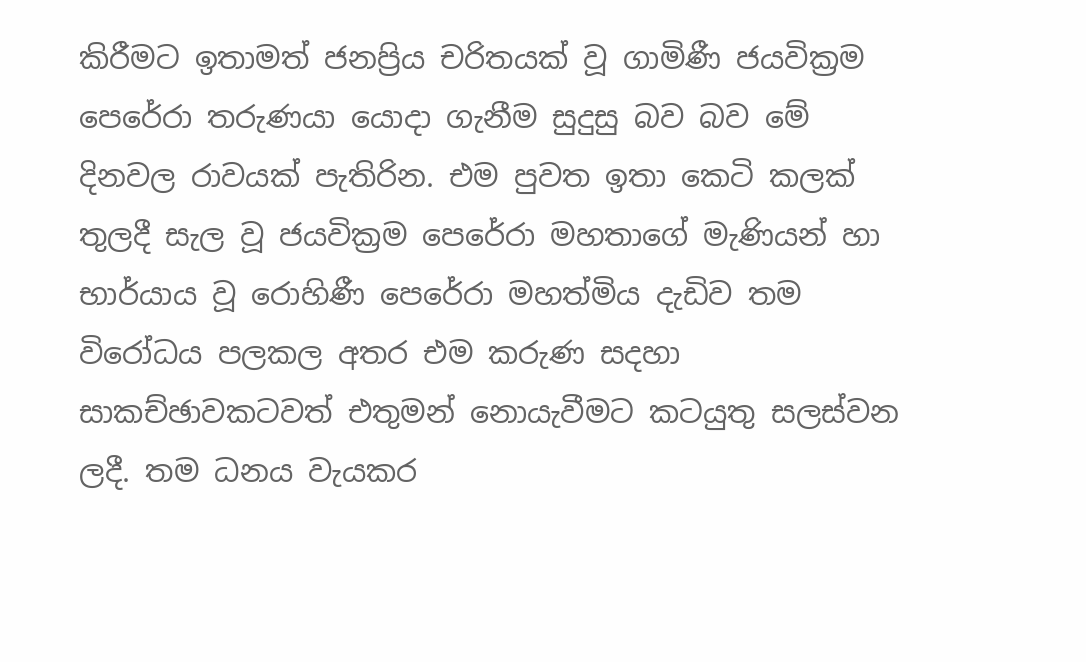කිරීමට ඉතාමත් ජනප්‍රිය චරිතයක් වූ ගාමිණී ජයවික්‍රම පෙරේරා තරුණයා යොදා ගැනීම සුදුසු බව බව මේ දිනවල රාවයක් පැතිරින. එම පුවත ඉතා කෙටි කලක් තුලදී සැල වූ ජයවික්‍රම පෙරේරා මහතාගේ මැණියන් හා භාර්යාය වූ රොහිණී පෙරේරා මහත්මිය දැඩිව තම විරෝධය පලකල අතර එම කරුණ සදහා සාකච්ඡාවකටවත් එතුමන් නොයැවීමට කටයුතු සලස්වන ලදී. තම ධනය වැයකර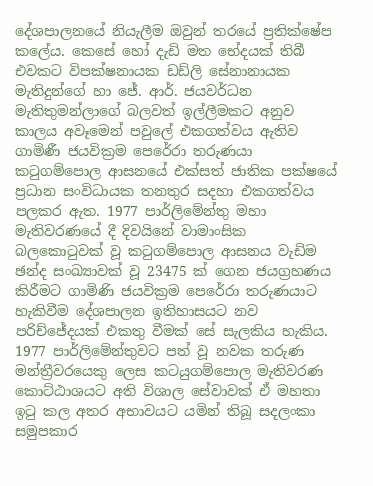දේශපාලනයේ නියැලීම ඔවුන් තරයේ ප්‍රතික්ෂේප කලේය. කෙසේ හෝ දැඩි මත භේදයක් තිබී එවකට විපක්ෂනායක ඩඩ්ලි සේනානායක මැතිදුන්ගේ හා ජේ. ආර්. ජයවර්ධන මැතිතුමන්ලාගේ බලවත් ඉල්ලීමකට අනුව කාලය අවෑමෙන් පවුලේ එකගත්වය ඇතිව ගාමිණී ජයවික්‍රම පෙරේරා තරුණයා කටුගම්පොල ආසනයේ එක්සත් ජාතික පක්ෂයේ ප්‍රධාන සංවිධායක තනතුර සදහා එකගත්වය පලකර ඇත. 1977 පාර්ලිමේන්තු මහා මැතිවරණයේ දී දිවයිනේ වාමාංසික බලකොටුවක් වූ කටුගම්පොල ආසනය වැඩිම ඡන්ද සංඛ්‍යාවක් වූ 23475 ක් ගෙන ජයග්‍රහණය කිරීමට ගාමිණි ජයවික්‍රම පෙරේරා තරුණයාට හැකිවීම දේශපාලන ඉතිහාසයට නව පරිච්ජේදයක් එකතු වීමක් සේ සැලකිය හැකිය.
1977 පාර්ලිමේන්තුවට පත් වූ නවක තරුණ මන්ත්‍රීවරයෙකු ලෙස කටයුගම්පොල මැතිවරණ කොට්ඨාශයට අති විශාල සේවාවක් ඒ මහතා ඉටු කල අතර අභාවයට යමින් තිබූ සදලංකා සමුපකාර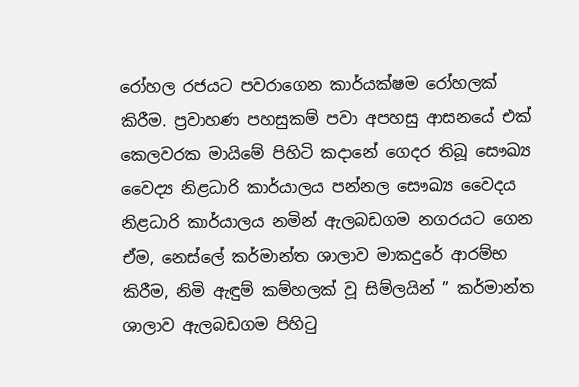රෝහල රජයට පවරාගෙන කාර්යක්ෂම රෝහලක් කිරීම. ප්‍රවාහණ පහසුකම් පවා අපහසු ආසනයේ එක් කෙලවරක මායිමේ පිහිටි කදානේ ගෙදර තිබූ සෞඛ්‍ය වෛද්‍ය නිළධාරි කාර්යාලය පන්නල සෞඛ්‍ය වෛදය නිළධාරි කාර්යාලය නමින් ඇලබඩගම නගරයට ගෙන ඒම, නෙස්ලේ කර්මාන්ත ශාලාව මාකදුරේ ආරම්භ කිරීම, නිමි ඇඳුම් කම්හලක් වූ සිම්ලයින් ” කර්මාන්ත ශාලාව ඇලබඩගම පිහිටු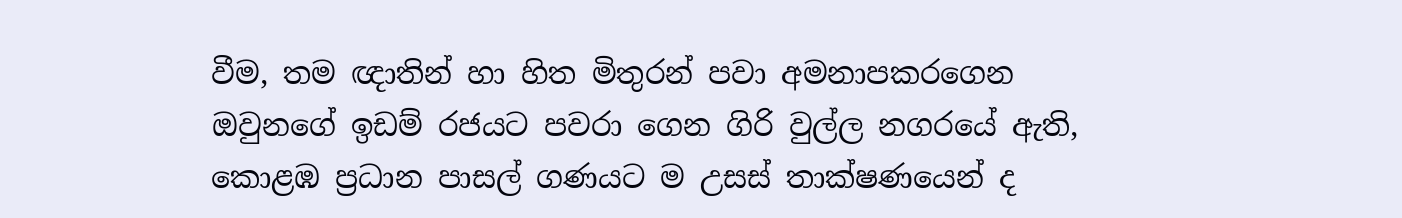වීම, තම ඥාතින් හා හිත මිතුරන් පවා අමනාපකරගෙන ඔවුනගේ ඉඩම් රජයට පවරා ගෙන ගිරි වුල්ල නගරයේ ඇති, කොළඹ ප්‍රධාන පාසල් ගණයට ම උසස් තාක්ෂණයෙන් ද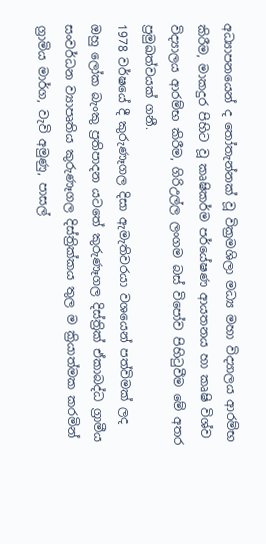අධ්‍යාපනයෙන් ද තෝතැන්නක් වූ වික්‍රමශිලා මධ්‍ය මහා විද්‍යාලය ආරම්භ කිරීම, මාකදුර පිහිට වූ කෘෂිකර්ම පර්යේෂණ ආයතනය හා කෘෂි විශ්ව විද්‍යාලය ආරම්භ කිරීම, ගිරිඋල්ල ලංගම බස් විපෝව පිහිටුවීම මේ අතර ප්‍රමුඛත්වයක් ගනී.
1978 වර්ෂයේ දී කුරුණෑගල දිසා ඇමැතිවරයා වශයෙන් පත්විමක් ලද ඔහු ලෝක බැංකු ප්‍රතිපාදන යටතේ කුරුණෑගල දිස්ත්‍රික් ඒකාබද්ධ ග්‍රාමීය සංවර්ධන ව්‍යාපෘතිය කුරුණෑගල දිස්ත්‍රික්කය තුල ම ක්‍රියාත්මක කරමින් ග්‍රාමිය මාර්ග, වැවි අමුණු, පාසල්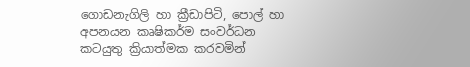ගොඩනැගිලි හා ක්‍රීඩාපිටි, පොල් හා අපනයන කෘෂිකර්ම සංවර්ධන කටයුතු ක්‍රියාත්මක කරවමින්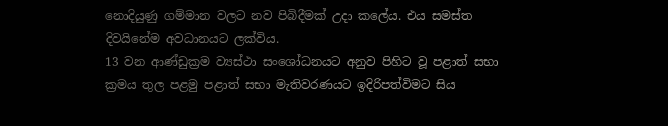නොදියුණු ගම්මාන වලට නව පිබිදීමක් උදා කලේය. එය සමස්ත දිවයිනේම අවධානයට ලක්විය.
13 වන ආණ්ඩුක්‍රම ව්‍යස්ථා සංශෝධනයට අනුව පිහිට වූ පළාත් සභා ක්‍රමය තුල පළමු පළාත් සභා මැතිවරණයට ඉදිරිපත්විමට සිය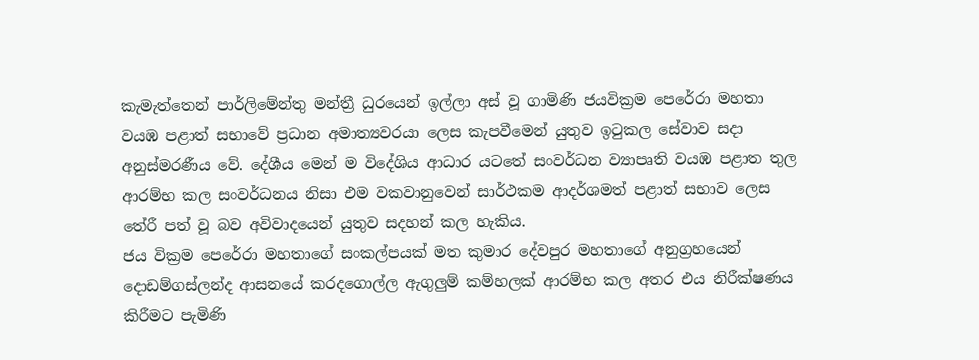කැමැත්තෙන් පාර්ලිමේන්තු මන්ත්‍රී ධුරයෙන් ඉල්ලා අස් වූ ගාමිණි ජයවික්‍රම පෙරේරා මහතා වයඹ පළාත් සභාවේ ප්‍රධාන අමාත්‍යවරයා ලෙස කැපවීමෙන් යුතුව ඉටුකල සේවාව සදා අනුස්මරණීය වේ. දේශීය මෙන් ම විදේශිය ආධාර යටතේ සංවර්ධන ව්‍යාපෘති වයඹ පළාත තුල ආරම්භ කල සංවර්ධනය නිසා එම වකවානුවෙන් සාර්ථකම ආදර්ශමත් පළාත් සභාව ලෙස තේරී පත් වූ බව අවිවාදයෙන් යුතුව සදහන් කල හැකිය.
ජය වික්‍රම පෙරේරා මහතාගේ සංකල්පයක් මත කුමාර දේවපුර මහතාගේ අනුග්‍රහයෙන් දොඩම්ගස්ලන්ද ආසනයේ කරදගොල්ල ඇගුලුම් කම්හලක් ආරම්භ කල අතර එය නිරීක්ෂණය කිරීමට පැමිණි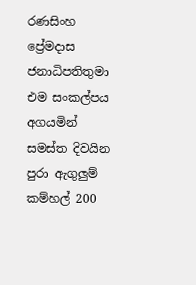රණසිංහ ප්‍රේමදාස ජනාධිපතිතුමා එම සංකල්පය අගයමින් සමස්ත දිවයින පුරා ඇගුලුම් කම්හල් 200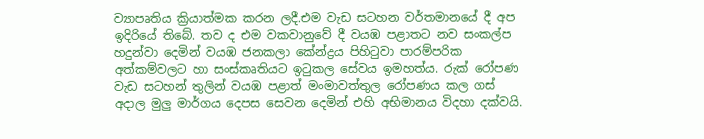ව්‍යාපෘතිය ක්‍රියාත්මක කරන ලදී.එම වැඩ සටහන වර්තමානයේ දී අප ඉදිරියේ තිබේ. තව ද එම වකවානුවේ දී වයඹ පළාතට නව සංකල්ප හදුන්වා දෙමින් වයඹ ජනකලා කේන්ද්‍රය පිහිටුවා පාරම්පරික අත්කම්වලට හා සංස්කෘතියට ඉටුකල සේවය ඉමහත්ය. රුක් රෝපණ වැඩ සටහන් තුලින් වයඹ පළාත් මංමාවත්තුල රෝපණය කල ගස් අදාල මුලු මාර්ගය දෙපස සෙවන දෙමින් එහි අභිමානය විදහා දක්වයි.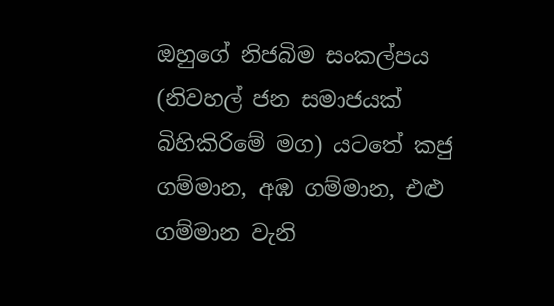ඔහුගේ නිජබිම සංකල්පය (නිවහල් ජන සමාජයක් බිහිකිරිමේ මග) යටතේ කජු ගම්මාන, අඹ ගම්මාන, එළු ගම්මාන වැනි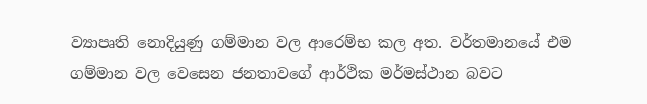ව්‍යාපෘති නොදියුණු ගම්මාන වල ආරෙම්භ කල අත. වර්තමානයේ එම ගම්මාන වල වෙසෙන ජනතාවගේ ආර්ථික මර්මස්ථාන බවට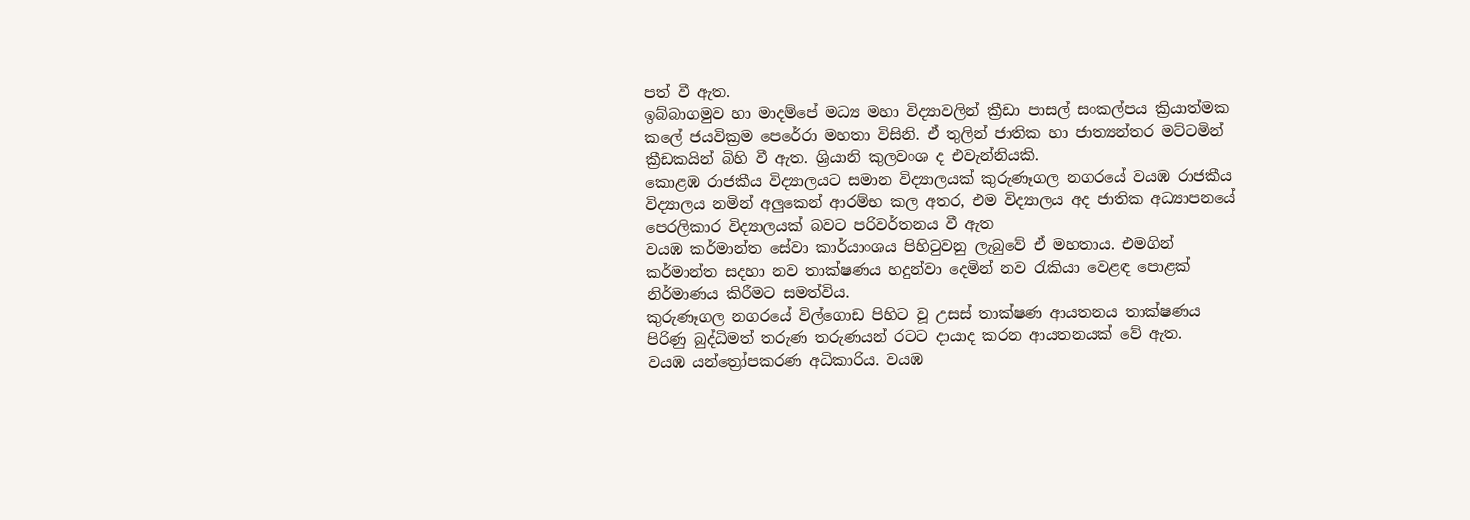පත් වී ඇත.
ඉබ්බාගමුව හා මාදම්පේ මධ්‍ය මහා විද්‍යාවලින් ක්‍රීඩා පාසල් සංකල්පය ක්‍රියාත්මක කලේ ජයවික්‍රම පෙරේරා මහතා විසිනි. ඒ තුලින් ජාතික හා ජාත්‍යන්තර මට්ටමින් ක්‍රීඩකයින් බිහි වී ඇත. ශ්‍රියානි කුලවංශ ද එවැන්නියකි.
කොළඹ රාජකීය විද්‍යාලයට සමාන විද්‍යාලයක් කුරුණෑගල නගරයේ වයඹ රාජකීය විද්‍යාලය නමින් අලුකෙන් ආරම්භ කල අතර, එම විද්‍යාලය අද ජාතික අධ්‍යාපනයේ පෙරලිකාර විද්‍යාලයක් බවට පරිවර්තනය වී ඇත
වයඹ කර්මාන්ත සේවා කාර්යාංශය පිහිටුවනු ලැබුවේ ඒ මහතාය. එමගින් කර්මාන්ත සදහා නව තාක්ෂණය හදුන්වා දෙමින් නව රැකියා වෙළඳ පොළක් නිර්මාණය කිරීමට සමත්විය.
කුරුණෑගල නගරයේ විල්ගොඩ පිහිට වූ උසස් තාක්ෂණ ආයතනය තාක්ෂණය පිරිණු බුද්ධිමත් තරුණ තරුණයන් රටට දායාද කරන ආයතනයක් වේ ඇත.
වයඹ යන්ත්‍රෝපකරණ අධිකාරිය. වයඹ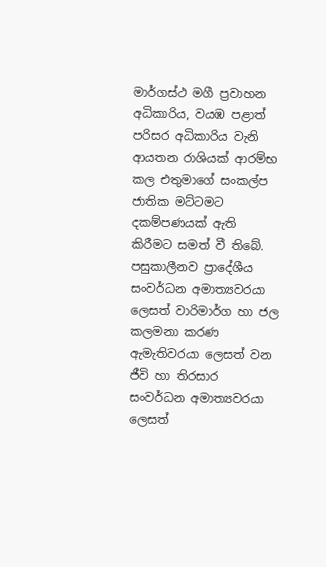මාර්ගස්ථ මගී ප්‍රවාහන අධිකාරිය, වයඹ පළාත් පරිසර අධිකාරිය වැනි ආයතන රාශියක් ආරම්භ කල එතුමාගේ සංකල්ප ජාතික මට්ටමට දකම්පණයක් ඇති කිරීමට සමත් වී තිබේ.
පසුකාලීනව ප්‍රාදේශීය සංවර්ධන අමාත්‍යවරයා ලෙසත් වාරිමාර්ග හා ජල කලමනා කරණ ඇමැතිවරයා ලෙසත් වන ජීවි හා තිරසාර සංවර්ධන අමාත්‍යවරයා ලෙසත්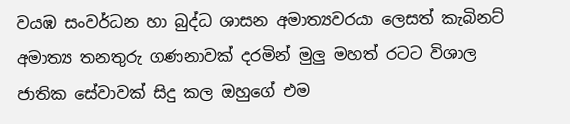වයඹ සංවර්ධන හා බුද්ධ ශාසන අමාත්‍යවරයා ලෙසත් කැබිනට් අමාත්‍ය තනතුරු ගණනාවක් දරමින් මුලු මහත් රටට විශාල ජාතික සේවාවක් සිදු කල ඔහුගේ එම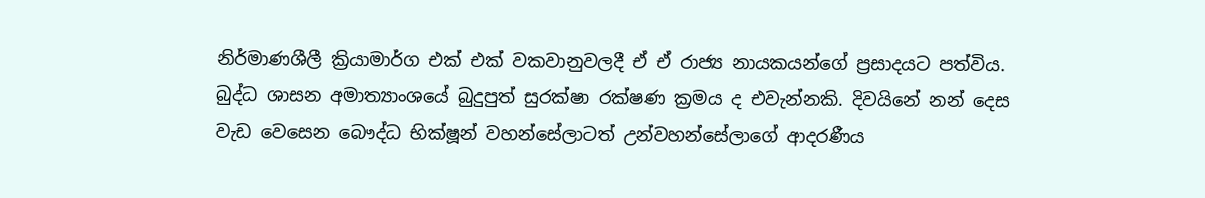නිර්මාණශීලී ක්‍රියාමාර්ග එක් එක් වකවානුවලදී ඒ ඒ රාජ්‍ය නායකයන්ගේ ප්‍රසාදයට පත්විය. බුද්ධ ශාසන අමාත්‍යාංශයේ බුදුපුත් සුරක්ෂා රක්ෂණ ක්‍රමය ද එවැන්නකි. දිවයිනේ නන් දෙස වැඩ වෙසෙන බෞද්ධ භික්ෂූන් වහන්සේලාටත් උන්වහන්සේලාගේ ආදරණීය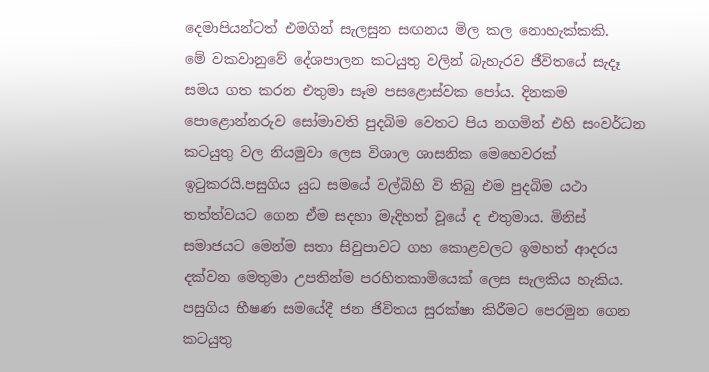දෙමාපියන්ටත් එමගින් සැලසුන සඟනය මිල කල නොහැක්කකි.
මේ වකවානුවේ දේශපාලන කටයුතු වලින් බැහැරව ජීවිතයේ සැදෑ සමය ගත කරන එතුමා සෑම පසළොස්වක පෝය. දිනකම පොළොන්නරුව සෝමාවති පුදබිම වෙතට පිය නගමින් එහි සංවර්ධන කටයුතු වල නියමුවා ලෙස විශාල ශාසනික මෙහෙවරක් ඉටුකරයි.පසුගිය යුධ සමයේ වල්බිහි වි තිබු එම පුදබිම යථා තත්ත්වයට ගෙන ඒම සදහා මැදිහත් වූයේ ද එතුමාය. මිනිස් සමාජයට මෙන්ම සතා සිවුපාවට ගහ කොළවලට ඉමහත් ආදරය දක්වන මෙතුමා උපතින්ම පරහිතකාමියෙක් ලෙස සැලකිය හැකිය.
පසුගිය භීෂණ සමයේදී ජන ජිවිතය සුරක්ෂා කිරීමට පෙරමුන ගෙන කටයුතු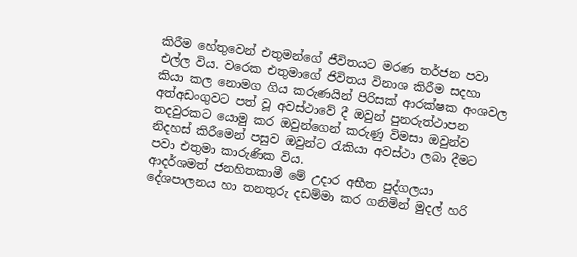කිරීම හේතුවෙන් එතුමන්ගේ ජීවිතයට මරණ තර්ජන පවා එල්ල විය. වරෙක එතුමාගේ ජිවිතය විනාශ කිරීම සදහා කියා කල නොමග ගිය කරුණයින් පිරිසක් ආරක්ෂක අංශවල අත්අඩංගුවට පත් වූ අවස්ථාවේ දී ඔවුන් පුනරුත්ථාපන තදවුරකට යොමු කර ඔවුන්ගෙන් කරුණු විමසා ඔවුන්ව නිදහස් කිරීමෙන් පසුව ඔවුන්ට රැකියා අවස්ථා ලබා දීමට පවා එතුමා කාරුණික විය.
ආදර්ශමත් ජනහිතකාමී මේ උදාර අභීත පුද්ගලයා දේශපාලනය හා තනතුරු දඩම්මා කර ගනිමින් මුදල් හරි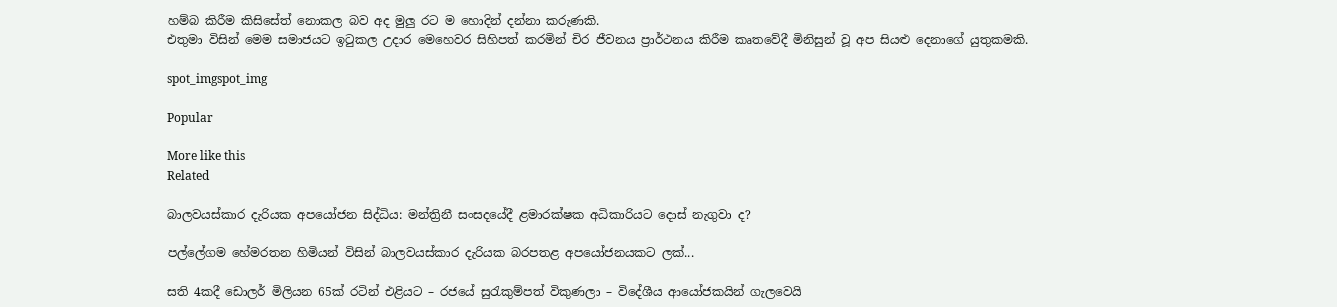හම්බ කිරීම කිසිසේත් නොකල බව අද මුලු රට ම හොදින් දන්නා කරුණකි.
එතුමා විසින් මෙම සමාජයට ඉටුකල උදාර මෙහෙවර සිහිපත් කරමින් චිර ජීවනය ප්‍රාර්ථනය කිරීම කෘතවේදී මිනිසුන් වූ අප සියළු දෙනාගේ යුතුකමකි.

spot_imgspot_img

Popular

More like this
Related

බාලවයස්කාර දැරියක අපයෝජන සිද්ධිය: මන්ත්‍රිනී සංසදයේදී ළමාරක්ෂක අධිකාරියට දොස් නැගුවා ද?

පල්ලේගම හේමරතන හිමියන් විසින් බාලවයස්කාර දැරියක බරපතළ අපයෝජනයකට ලක්...

සති 4කදී ඩොලර් මිලියන 65ක් රටින් එළියට – රජයේ සුරැකුම්පත් විකුණලා – විදේශීය ආයෝජකයින් ගැලවෙයි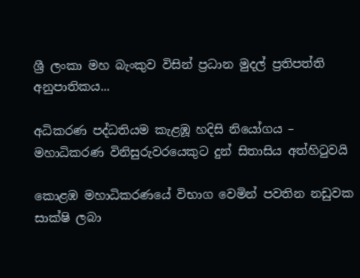ශ්‍රී ලංකා මහ බැංකුව විසින් ප්‍රධාන මුදල් ප්‍රතිපත්ති අනුපාතිකය...

අධිකරණ පද්ධතියම කැළඹූ හදිසි නියෝගය – මහාධිකරණ විනිසුරුවරයෙකුට දුන් සිතාසිය අත්හිටුවයි

කොළඹ මහාධිකරණයේ විභාග වෙමින් පවතින නඩුවක සාක්ෂි ලබා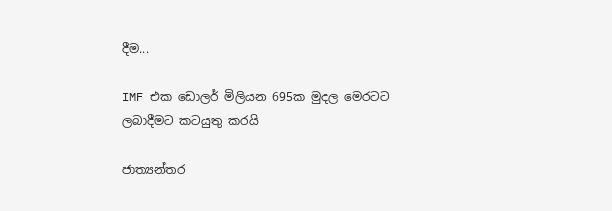දීම...

IMF එක ඩොලර් මිලියන 695ක මුදල මෙරටට ලබාදීමට කටයුතු කරයි

ජාත්‍යන්තර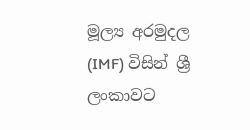මූල්‍ය අරමුදල (IMF) විසින් ශ්‍රී ලංකාවට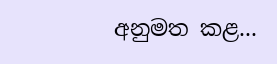අනුමත කළ...